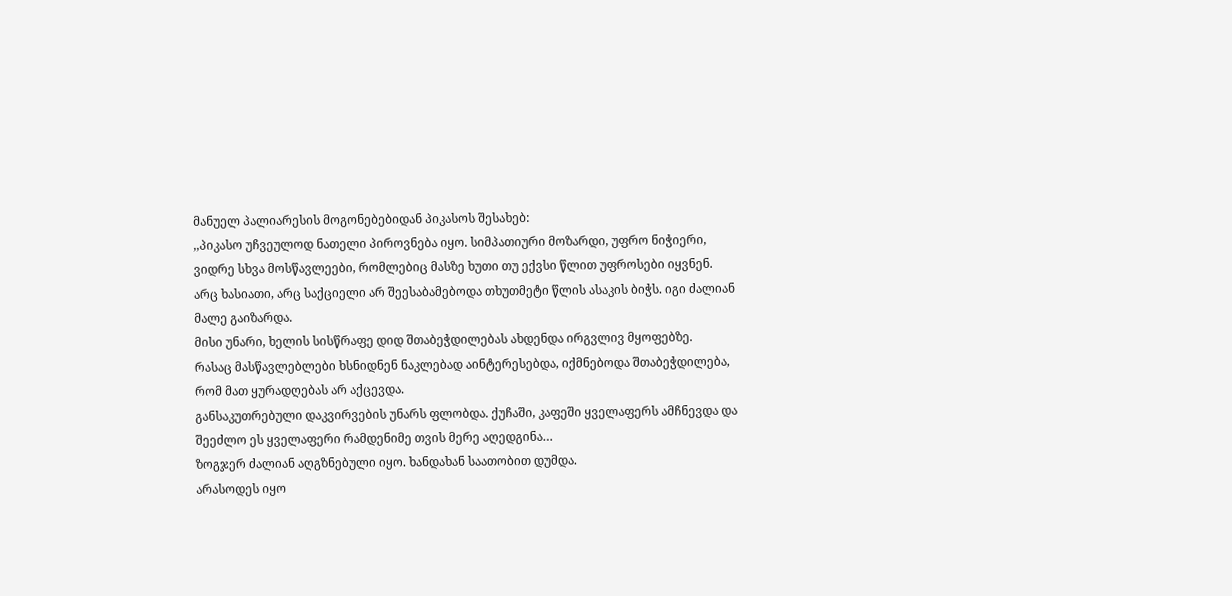მანუელ პალიარესის მოგონებებიდან პიკასოს შესახებ:
,,პიკასო უჩვეულოდ ნათელი პიროვნება იყო. სიმპათიური მოზარდი, უფრო ნიჭიერი, ვიდრე სხვა მოსწავლეები, რომლებიც მასზე ხუთი თუ ექვსი წლით უფროსები იყვნენ.
არც ხასიათი, არც საქციელი არ შეესაბამებოდა თხუთმეტი წლის ასაკის ბიჭს. იგი ძალიან მალე გაიზარდა.
მისი უნარი, ხელის სისწრაფე დიდ შთაბეჭდილებას ახდენდა ირგვლივ მყოფებზე.
რასაც მასწავლებლები ხსნიდნენ ნაკლებად აინტერესებდა, იქმნებოდა შთაბეჭდილება, რომ მათ ყურადღებას არ აქცევდა.
განსაკუთრებული დაკვირვების უნარს ფლობდა. ქუჩაში, კაფეში ყველაფერს ამჩნევდა და შეეძლო ეს ყველაფერი რამდენიმე თვის მერე აღედგინა…
ზოგჯერ ძალიან აღგზნებული იყო. ხანდახან საათობით დუმდა.
არასოდეს იყო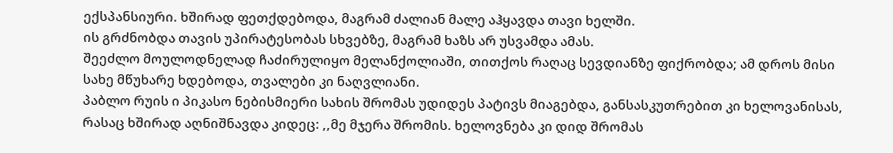ექსპანსიური. ხშირად ფეთქდებოდა, მაგრამ ძალიან მალე აჰყავდა თავი ხელში.
ის გრძნობდა თავის უპირატესობას სხვებზე, მაგრამ ხაზს არ უსვამდა ამას.
შეეძლო მოულოდნელად ჩაძირულიყო მელანქოლიაში, თითქოს რაღაც სევდიანზე ფიქრობდა; ამ დროს მისი სახე მწუხარე ხდებოდა, თვალები კი ნაღვლიანი.
პაბლო რუის ი პიკასო ნებისმიერი სახის შრომას უდიდეს პატივს მიაგებდა, განსასკუთრებით კი ხელოვანისას, რასაც ხშირად აღნიშნავდა კიდეც: ,,მე მჯერა შრომის. ხელოვნება კი დიდ შრომას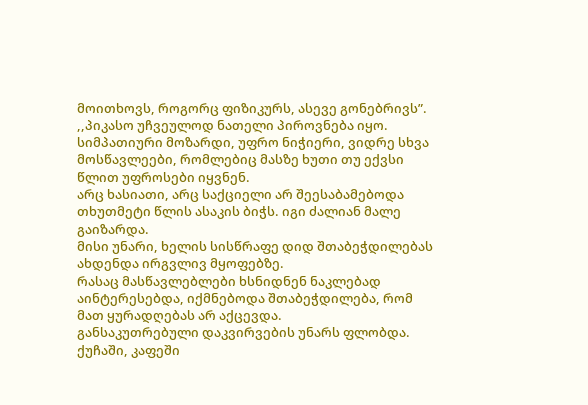მოითხოვს, როგორც ფიზიკურს, ასევე გონებრივს”.
,,პიკასო უჩვეულოდ ნათელი პიროვნება იყო. სიმპათიური მოზარდი, უფრო ნიჭიერი, ვიდრე სხვა მოსწავლეები, რომლებიც მასზე ხუთი თუ ექვსი წლით უფროსები იყვნენ.
არც ხასიათი, არც საქციელი არ შეესაბამებოდა თხუთმეტი წლის ასაკის ბიჭს. იგი ძალიან მალე გაიზარდა.
მისი უნარი, ხელის სისწრაფე დიდ შთაბეჭდილებას ახდენდა ირგვლივ მყოფებზე.
რასაც მასწავლებლები ხსნიდნენ ნაკლებად აინტერესებდა, იქმნებოდა შთაბეჭდილება, რომ მათ ყურადღებას არ აქცევდა.
განსაკუთრებული დაკვირვების უნარს ფლობდა. ქუჩაში, კაფეში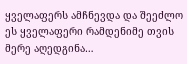ყველაფერს ამჩნევდა და შეეძლო ეს ყველაფერი რამდენიმე თვის მერე აღედგინა…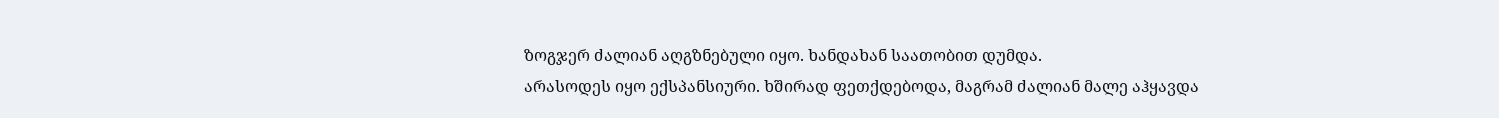ზოგჯერ ძალიან აღგზნებული იყო. ხანდახან საათობით დუმდა.
არასოდეს იყო ექსპანსიური. ხშირად ფეთქდებოდა, მაგრამ ძალიან მალე აჰყავდა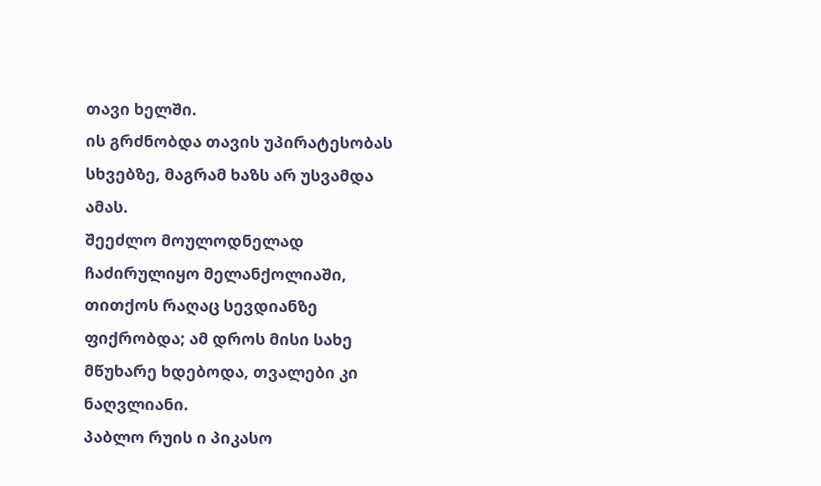თავი ხელში.
ის გრძნობდა თავის უპირატესობას სხვებზე, მაგრამ ხაზს არ უსვამდა ამას.
შეეძლო მოულოდნელად ჩაძირულიყო მელანქოლიაში, თითქოს რაღაც სევდიანზე ფიქრობდა; ამ დროს მისი სახე მწუხარე ხდებოდა, თვალები კი ნაღვლიანი.
პაბლო რუის ი პიკასო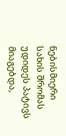ნებისმიერი სახის შრომას უდიდეს პატივს მიაგებდა,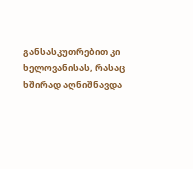განსასკუთრებით კი ხელოვანისას, რასაც ხშირად აღნიშნავდა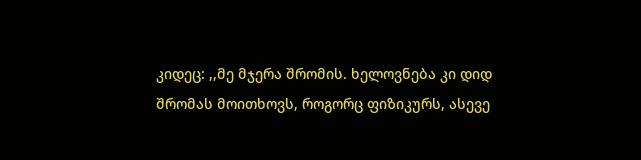კიდეც: ,,მე მჯერა შრომის. ხელოვნება კი დიდ შრომას მოითხოვს, როგორც ფიზიკურს, ასევე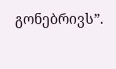გონებრივს”.